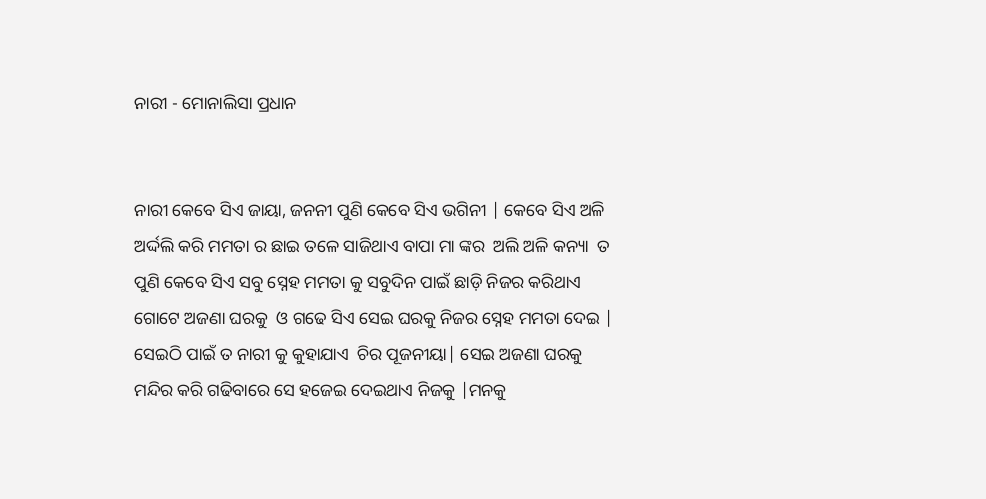ନାରୀ - ମୋନାଲିସା ପ୍ରଧାନ


ନାରୀ କେବେ ସିଏ ଜାୟା, ଜନନୀ ପୁଣି କେବେ ସିଏ ଭଗିନୀ | କେବେ ସିଏ ଅଳି ଅର୍ଦ୍ଦଲି କରି ମମତା ର ଛାଇ ତଳେ ସାଜିଥାଏ ବାପା ମା ଙ୍କର  ଅଲି ଅଳି କନ୍ୟା  ତ ପୁଣି କେବେ ସିଏ ସବୁ ସ୍ନେହ ମମତା କୁ ସବୁଦିନ ପାଇଁ ଛାଡ଼ି ନିଜର କରିଥାଏ ଗୋଟେ ଅଜଣା ଘରକୁ  ଓ ଗଢେ ସିଏ ସେଇ ଘରକୁ ନିଜର ସ୍ନେହ ମମତା ଦେଇ | ସେଇଠି ପାଇଁ ତ ନାରୀ କୁ କୁହାଯାଏ  ଚିର ପୂଜନୀୟା| ସେଇ ଅଜଣା ଘରକୁ ମନ୍ଦିର କରି ଗଢିବାରେ ସେ ହଜେଇ ଦେଇଥାଏ ନିଜକୁ |ମନକୁ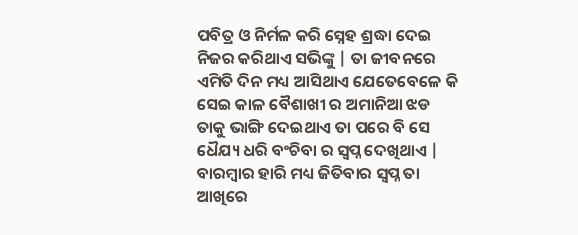ପବିତ୍ର ଓ ନିର୍ମଳ କରି ସ୍ନେହ ଶ୍ରଦ୍ଧା ଦେଇ ନିଜର କରିଥାଏ ସଭିଙ୍କୁ | ତା ଜୀବନରେ ଏମିତି ଦିନ ମଧ୍ୟ ଆସିଥାଏ ଯେତେବେଳେ କି ସେଇ କାଳ ବୈଶାଖୀ ର ଅମାନିଆ ଝଡ ତାକୁ ଭାଙ୍ଗି ଦେଇଥାଏ ତା ପରେ ବି ସେ ଧୈଯ୍ୟ ଧରି ବଂଚିବା ର ସ୍ବପ୍ନ ଦେଖିଥାଏ | ବାରମ୍ବାର ହାରି ମଧ୍ୟ ଜିତିବାର ସ୍ବପ୍ନ ତା ଆଖିରେ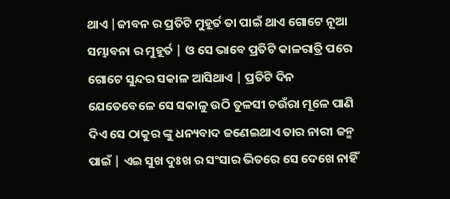ଥାଏ |ଜୀବନ ର ପ୍ରତିଟି ମୁହୂର୍ତ ତା ପାଇଁ ଥାଏ ଗୋଟେ ନୂଆ ସମ୍ଭାବନା ର ମୁହୂର୍ତ | ଓ ସେ ଭାବେ ପ୍ରତିଟି କାଳରାତ୍ରି ପରେ ଗୋଟେ ସୁନ୍ଦର ସକାଳ ଆସିଥାଏ | ପ୍ରତିଟି ଦିନ ଯେତେବେଳେ ସେ ସକାଳୁ ଉଠି ତୁଳସୀ ଚଉଁରା ମୂଳେ ପାଣି ଦିଏ ସେ ଠାକୁର ଙ୍କୁ ଧନ୍ୟବାଦ ଜଣେଇଥାଏ ତାର ନାରୀ ଜନ୍ମ ପାଇଁ | ଏଇ ସୁଖ ଦୁଃଖ ର ସଂସାର ଭିତରେ ସେ ଦେଖେ ନାହିଁ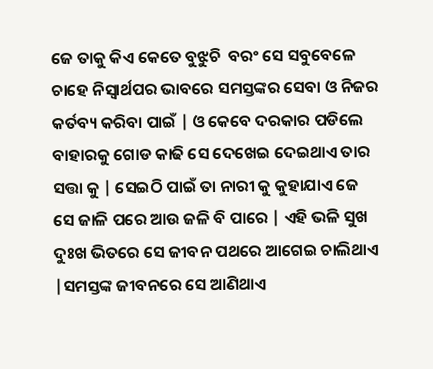ଜେ ତାକୁ କିଏ କେତେ ବୁଝୁଚି  ବରଂ ସେ ସବୁବେଳେ ଚାହେ ନିସ୍ଵାର୍ଥପର ଭାବରେ ସମସ୍ତଙ୍କର ସେବା ଓ ନିଜର କର୍ତବ୍ୟ କରିବା ପାଇଁ | ଓ କେବେ ଦରକାର ପଡିଲେ ବାହାରକୁ ଗୋଡ କାଢି ସେ ଦେଖେଇ ଦେଇଥାଏ ତାର ସତ୍ତା କୁ | ସେଇଠି ପାଇଁ ତା ନାରୀ କୁ କୁହାଯାଏ ଜେ ସେ ଜାଳି ପରେ ଆଉ ଜଳି ବି ପାରେ | ଏହି ଭଳି ସୁଖ ଦୁଃଖ ଭିତରେ ସେ ଜୀବନ ପଥରେ ଆଗେଇ ଚାଲିଥାଏ |ସମସ୍ତଙ୍କ ଜୀବନରେ ସେ ଆଣିଥାଏ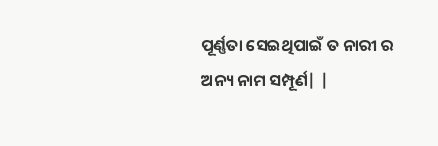ପୂର୍ଣ୍ଣତା ସେଇଥିପାଇଁ ତ ନାରୀ ର ଅନ୍ୟ ନାମ ସମ୍ପୂର୍ଣ| |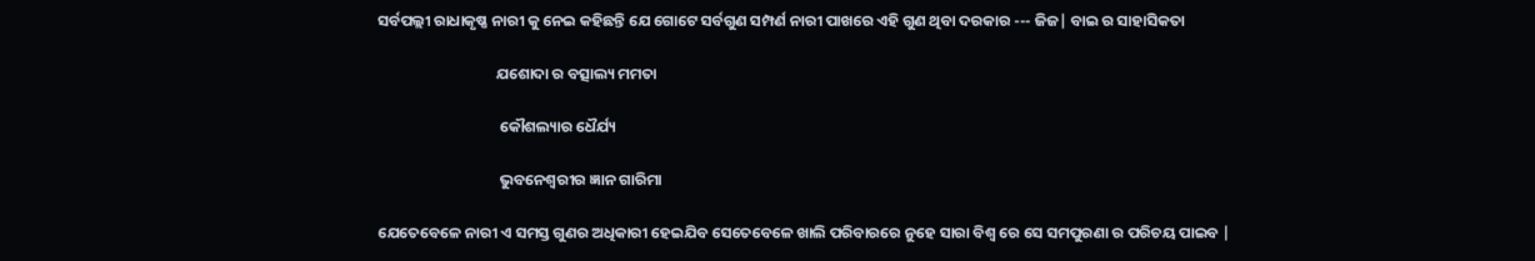ସର୍ବପଲ୍ଲୀ ରାଧାକୃଷ୍ଣ ନାରୀ କୁ ନେଇ କହିଛନ୍ତି ଯେ ଗୋଟେ ସର୍ବଗୁଣ ସମ୍ପର୍ଣ ନାରୀ ପାଖରେ ଏହି ଗୁଣ ଥିବା ଦରକାର --- ଜିଜ| ବାଇ ର ସାହାସିକତା

                                  ଯଶୋଦା ର ବତ୍ସାଲ୍ୟ ମମତା

                                   କୌଶଲ୍ୟାର ଧୈର୍ଯ୍ୟ

                                   ଭୁବନେଶ୍ୱରୀର ଜ୍ଞାନ ଗାରିମା

ଯେତେବେଳେ ନାରୀ ଏ ସମସ୍ତ ଗୁଣର ଅଧିକାରୀ ହେଇଯିବ ସେତେବେଳେ ଖାଲି ପରିବାରରେ ନୁହେ ସାରା ବିଶ୍ୱ ରେ ସେ ସମପୁରଣା ର ପରିଚୟ ପାଇବ |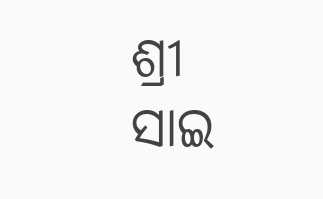ଶ୍ରୀ ସାଇ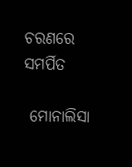ଚରଣରେ ସମର୍ପିତ

 ମୋନାଲିସା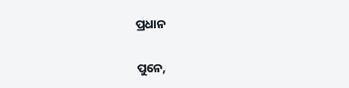ପ୍ରଧାନ

ପୁନେ,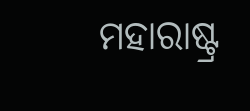ମହାରାଷ୍ଟ୍ର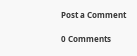Post a Comment

0 Comments